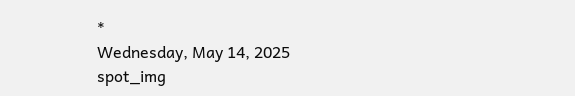*
Wednesday, May 14, 2025
spot_img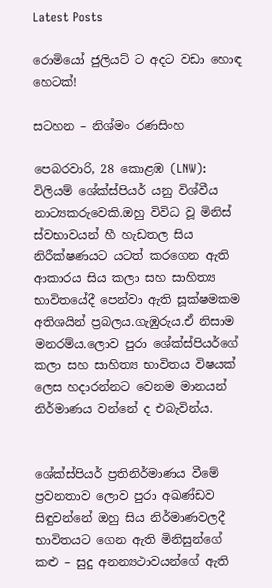Latest Posts

රොමියෝ ජුලියට් ට අදට වඩා හොඳ හෙටක්!

සටහන – නිශ්මං රණසිංහ

පෙබරවාරි, 28 කොළඹ (LNW): විලියම් ශේක්ස්පියර් යනු විශ්වීය නාට්‍යකරුවෙකි.ඔහු විවිධ වූ මිනිස් ස්වභාවයන් හී හැඩතල සිය නිරීක්ෂණයට යටත් කරගෙන ඇති ආකාරය සිය කලා සහ සාහිත්‍ය භාවිතයේදී පෙන්වා ඇති සූක්ෂමකම අතිශයින් ප්‍රබලය.ගැඹුරුය.ඒ නිසාම මනරම්ය.ලොව පුරා ශේක්ස්පියර්ගේ කලා සහ සාහිත්‍ය භාවිතය විෂයක් ලෙස හදාරන්නට වෙනම මානයන් නිර්මාණය වන්නේ ද එබැවින්ය.


ශේක්ස්පියර් ප්‍රතිනිර්මාණය වීමේ ප්‍රවනතාව ලොව පුරා අඛණ්ඩව සිඳුවන්නේ ඔහු සිය නිර්මාණවලදී භාවිතයට ගෙන ඇති මිනිසුන්ගේ කළු – සුදු අනන්‍යථාවයන්ගේ ඇති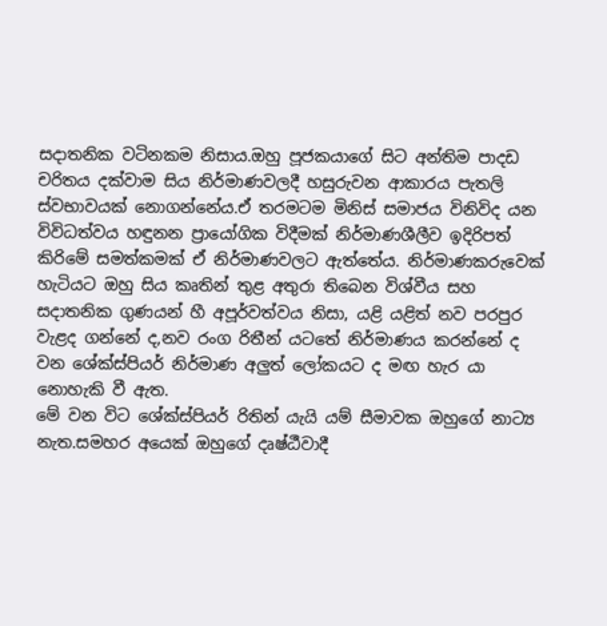සදාතනික වටිනකම නිසාය.ඔහු පූජකයාගේ සිට අන්තිම පාදඩ චරිතය දක්වාම සිය නිර්මාණවලදී හසුරුවන ආකාරය පැතලි ස්වභාවයක් නොගන්නේය.ඒ තරමටම මිනිස් සමාජය විනිවිද යන විවිධත්වය හඳුනන ප්‍රායෝගික විදීමක් නිර්මාණශීලීව ඉදිරිපත් කිරිමේ සමත්කමක් ඒ නිර්මාණවලට ඇත්තේය. නිර්මාණකරුවෙක් හැටියට ඔහු සිය කෘතින් තුළ අතුරා තිබෙන විශ්වීය සහ සදාතනික ගුණයන් හී අපූර්වත්වය නිසා, යළි යළිත් නව පරපුර වැළද ගන්නේ ද,නව රංග රිතීන් යටතේ නිර්මාණය කරන්නේ ද වන ශේක්ස්පියර් නිර්මාණ අලුත් ලෝකයට ද මඟ හැර යා නොහැකි වී ඇත.
මේ වන විට ශේක්ස්පියර් රිතින් යැයි යම් සීමාවක ඔහුගේ නාට්‍ය නැත.සමහර අයෙක් ඔහුගේ දෘෂ්ඨීවාදී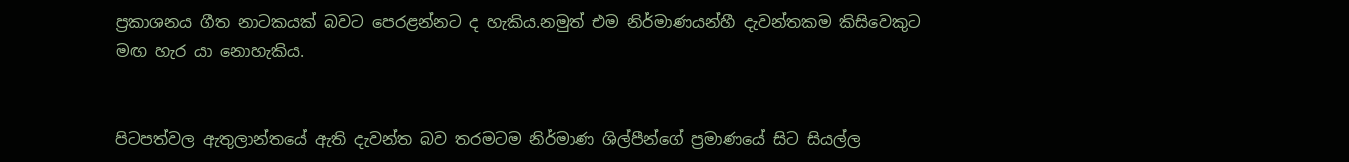ප්‍රකාශනය ගීත නාටකයක් බවට පෙරළන්නට ද හැකිය.නමුත් එම නිර්මාණයන්හී දැවන්තකම කිසිවෙකුට මඟ හැර යා නොහැකිය.


පිටපත්වල ඇතුලාන්තයේ ඇති දැවන්ත බව තරමටම නිර්මාණ ශිල්පීන්ගේ ප්‍රමාණයේ සිට සියල්ල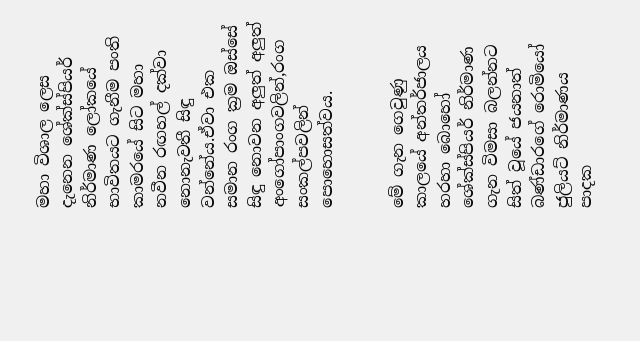මහා විශාල ලෙස දැනෙන ශේක්ස්පියර් නිර්මාණ ලෝකයේ භාවිතයට ගැනීම පංති කාමරයේ සිට මහා නවීන රඟහල් දක්වා නොනැවතී සිඳු වන්නේය.ඒවා එක සමාන රංග ක්‍රම ඔස්සේ සිඳු නොවන අලුත් අලුත් අංගෝපාංගවලින්,රංග සංකල්පවලින් පොහොසත්වය.


මේ ගැන ගෙවුණු කාලයේ අන්තර්ජාලය හරහා බොහෝ ශේක්ස්පියර් නිර්මාණ ගැන විමසා බලන්නට සිත් වූයේ ජයනාත් බණ්ඩාරගේ රොමියෝ ජුලියට් නිර්මාණය පාදක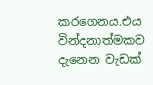කරගෙනය.එය වින්දනාත්මකව දැනෙන වැඩක්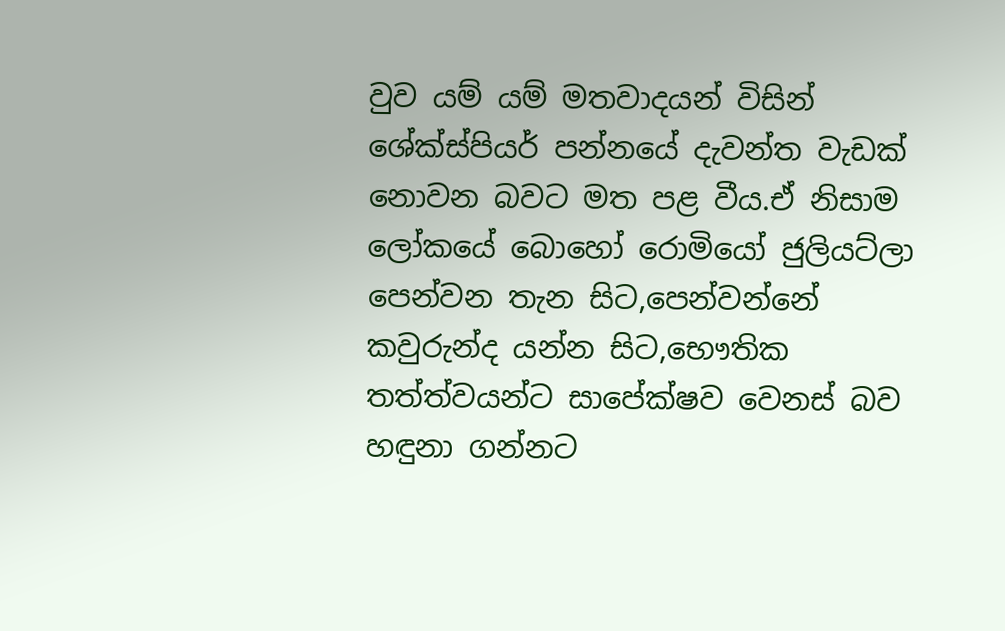වුව යම් යම් මතවාදයන් විසින් ශේක්ස්පියර් පන්නයේ දැවන්ත වැඩක් නොවන බවට මත පළ වීය.ඒ නිසාම ලෝකයේ බොහෝ රොමියෝ ජුලියට්ලා පෙන්වන තැන සිට,පෙන්වන්නේ කවුරුන්ද යන්න සිට,භෞතික තත්ත්වයන්ට සාපේක්ෂව වෙනස් බව හඳුනා ගන්නට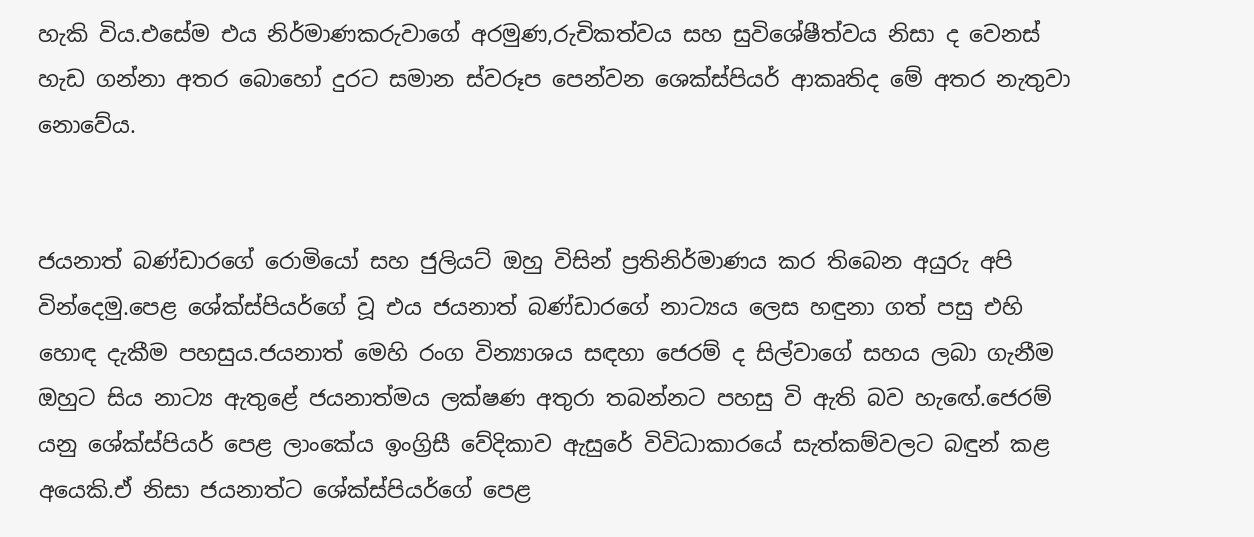හැකි විය.එසේම එය නිර්මාණකරුවාගේ අරමුණ,රුචිකත්වය සහ සුවිශේෂීත්වය නිසා ද වෙනස් හැඩ ගන්නා අතර බොහෝ දුරට සමාන ස්වරූප පෙන්වන ශෙක්ස්පියර් ආකෘතිද මේ අතර නැතුවා නොවේය.


ජයනාත් බණ්ඩාරගේ රොමියෝ සහ ජුලියට් ඔහු විසින් ප්‍රතිනිර්මාණය කර තිබෙන අයුරු අපි වින්දෙමු.පෙළ ශේක්ස්පියර්ගේ වූ එය ජයනාත් බණ්ඩාරගේ නාට්‍යය ලෙස හඳුනා ගත් පසු එහි හොඳ දැකීම පහසුය.ජයනාත් මෙහි රංග වින්‍යාශය සඳහා ජෙරම් ද සිල්වාගේ සහය ලබා ගැනීම ඔහුට සිය නාට්‍ය ඇතුළේ ජයනාත්මය ලක්ෂණ අතුරා තබන්නට පහසු වි ඇති බව හැඟේ.ජෙරම් යනු ශේක්ස්පියර් පෙළ ලාංකේය ඉංග්‍රිසී වේදිකාව ඇසුරේ විවිධාකාරයේ සැත්කම්වලට බඳුන් කළ අයෙකි.ඒ නිසා ජයනාත්ට ශේක්ස්පියර්ගේ පෙළ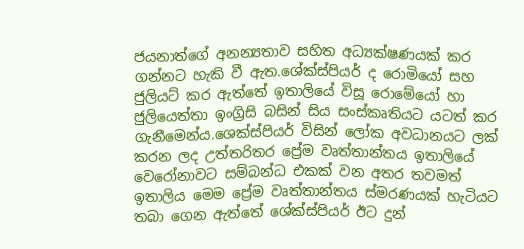ජයනාත්ගේ අනන්‍යතාව සහිත අධ්‍යක්ෂණයක් කර ගන්නට හැකි වී ඇත.ශේක්ස්පියර් ද රොමියෝ සහ ජුලියට් කර ඇත්තේ ඉතාලියේ විසූ රොමේයෝ හා ජුලියෙත්තා ඉංග්‍රිසි බසින් සිය සංස්කෘතියට යටත් කර ගැනීමෙන්ය.ශෙක්ස්පියර් විසින් ලෝක අවධානයට ලක් කරන ලද උත්තරිතර ප්‍රේම වෘත්තාන්තය ඉතාලියේ වෙරෝනාවට සම්බන්ධ එකක් වන අතර තවමත් ඉතාලිය මෙම ප්‍රේම වෘත්තාන්තය ස්මරණයක් හැටියට තබා ගෙන ඇත්තේ ශේක්ස්පියර් ඊට දුන්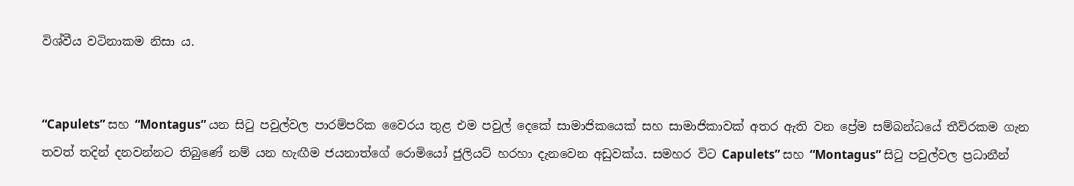විශ්වීය වටිනාකම නිසා ය.


“Capulets” සහ “Montagus” යන සිටු පවුල්වල පාරම්පරික වෛරය තුළ එම පවුල් දෙකේ සාමාජිකයෙක් සහ සාමාජිකාවක් අතර ඇති වන ප්‍රේම සම්බන්ධයේ තීව්රකම ගැන තවත් තදින් දනවන්නට තිබුණේ නම් යන හැඟීම ජයනාත්ගේ රොමියෝ ජුලියට් හරහා දැනවෙන අඩුවක්ය. සමහර විට Capulets” සහ “Montagus” සිටු පවුල්වල ප්‍රධානීන්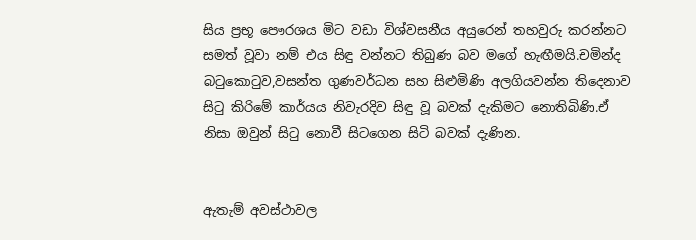සිය ප්‍රභූ පෞරශය මිට වඩා විශ්වසනීය අයුරෙන් තහවුරු කරන්නට සමත් වූවා නම් එය සිඳු වන්නට තිබුණ බව මගේ හැඟීමයි.චමින්ද බටුකොටුව,වසන්ත ගුණවර්ධන සහ සිළුමිණි අලගියවන්න තිදෙනාව සිටු කිරිමේ කාර්යය නිවැරදිව සිඳු වූ බවක් දැකිමට නොතිබිණි.ඒ නිසා ඔවුන් සිටු නොවී සිටගෙන සිටි බවක් දැණින.


ඇතැම් අවස්ථාවල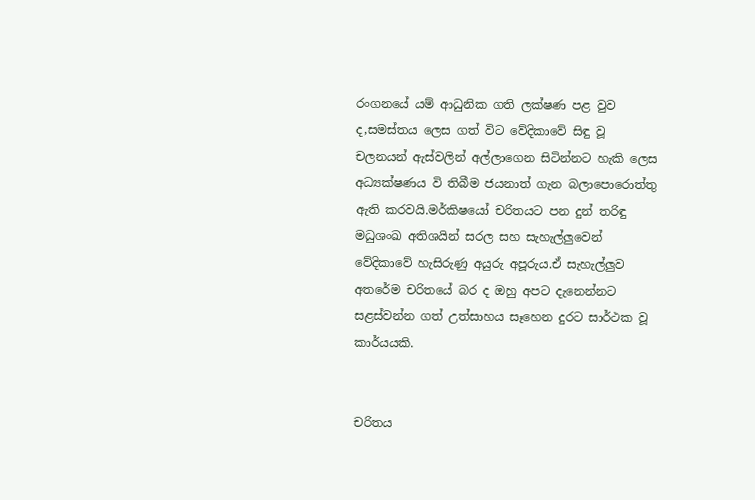රංගනයේ යම් ආධුනික ගති ලක්ෂණ පළ වුව ද,සමස්තය ලෙස ගත් විට වේදිකාවේ සිඳු වූ චලනයන් ඇස්වලින් අල්ලාගෙන සිටින්නට හැකි ලෙස අධ්‍යක්ෂණය වි තිබීම ජයනාත් ගැන බලාපොරොත්තු ඇති කරවයි.මර්කිෂයෝ චරිතයට පන දුන් තරිඳු මධුශංඛ අතිශයින් සරල සහ සැහැල්ලුවෙන් වේදිකාවේ හැසිරුණු අයුරු අපූරුය.ඒ සැහැල්ලුව අතරේම චරිතයේ බර ද ඔහු අපට දැනෙන්නට සළස්වන්න ගත් උත්සාහය සෑහෙන දුරට සාර්ථක වූ කාර්යයකි.


චරිතය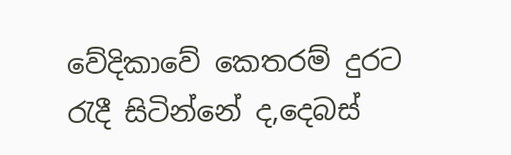වේදිකාවේ කෙතරම් දුරට රැදී සිටින්නේ ද,දෙබස්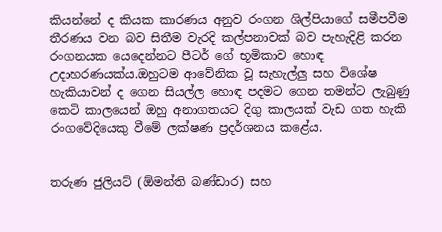කියන්නේ ද කියක කාරණය අනුව රංගන ශිල්පියාගේ සමීපවීම තීරණය වන බව සිතීම වැරදි කල්පනාවක් බව පැහැදිළි කරන රංගනයක යෙදෙන්නට පීටර් ගේ භූමිකාව හොඳ උදාහරණයක්ය.ඔහුටම ආවේනික වූ සැහැල්ලු සහ විශේෂ හැකියාවන් ද ගෙන සියල්ල හොඳ පදමට ගෙන තමන්ට ලැබුණු කෙටි කාලයෙන් ඔහු අනාගතයට දිගු කාලයක් වැඩ ගත හැකි රංගවේදියෙකු වීමේ ලක්ෂණ ප්‍රදර්ශනය කළේය.


තරුණ ජුලියට් (ඕමන්ති බණ්ඩාර) සහ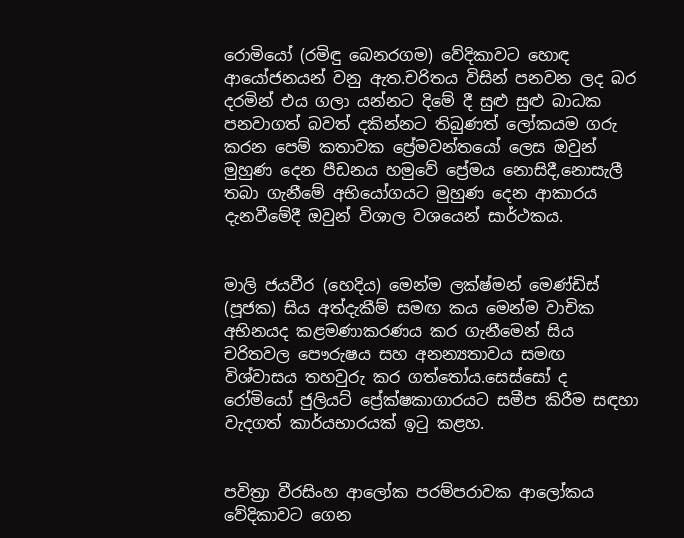රොමියෝ (රමිඳු බෙනරගම) වේදිකාවට හොඳ ආයෝජනයන් වනු ඇත.චරිතය විසින් පනවන ලද බර දරමින් එය ගලා යන්නට දිමේ දී සුළු සුළු බාධක පනවාගත් බවත් දකින්නට තිබුණත් ලෝකයම ගරු කරන පෙම් කතාවක ප්‍රේමවන්තයෝ ලෙස ඔවුන් මුහුණ දෙන පීඩනය හමුවේ ප්‍රේමය නොසිදී,නොසැලී තබා ගැනීමේ අභියෝගයට මුහුණ දෙන ආකාරය දැනවීමේදී ඔවුන් විශාල වශයෙන් සාර්ථකය.


මාලි ජයවීර (හෙදිය) මෙන්ම ලක්ෂ්මන් මෙණ්ඩිස් (පූජක) සිය අත්දැකීම් සමඟ කය මෙන්ම වාචික අභිනයද කළමණාකරණය කර ගැනීමෙන් සිය චරිතවල පෞරුෂය සහ අනන්‍යතාවය සමඟ විශ්වාසය තහවුරු කර ගත්තෝය.සෙස්සෝ ද රෝමියෝ ජුලියට් ප්‍රේක්ෂකාගාරයට සමීප කිරීම සඳහා වැදගත් කාර්යභාරයක් ඉටු කළහ.


පවිත්‍රා වීරසිංහ ආලෝක පරම්පරාවක ආලෝකය වේදිකාවට ගෙන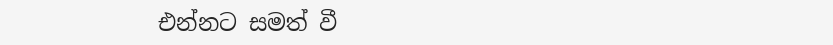එන්නට සමත් වී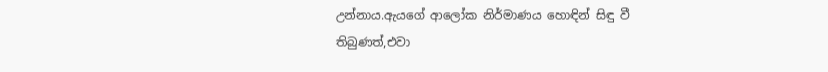උන්නාය.ඇයගේ ආලෝක නිර්මාණය හොඳින් සිඳු වී තිබුණත්,එවා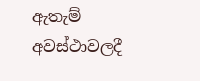ඇතැම් අවස්ථාවලදී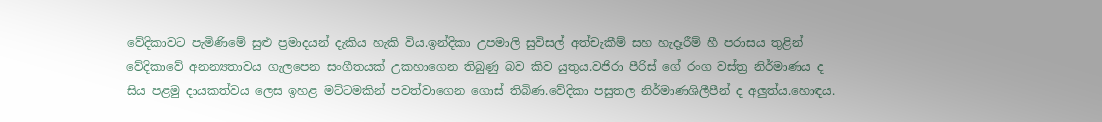වේදිකාවට පැමිණිමේ සුළු ප්‍රමාදයන් දැකිය හැකි විය.ඉන්දිකා උපමාලි සුවිසල් අත්චැකීම් සහ හැදෑරීම් හී පරාසය තුළින් වේදිකාවේ අනන්‍යතාවය ගැලපෙන සංගීතයක් උකහාගෙන තිබුණු බව කිව යුතුය.වජිරා පීරිස් ගේ රංග වස්ත්‍ර නිර්මාණය ද සිය පළමු දායකත්වය ලෙස ඉහළ මට්ටමකින් පවත්වාගෙන ගොස් තිබිණ.වේදිකා පසුතල නිර්මාණශිලීපීන් ද අලුත්ය.හොඳය.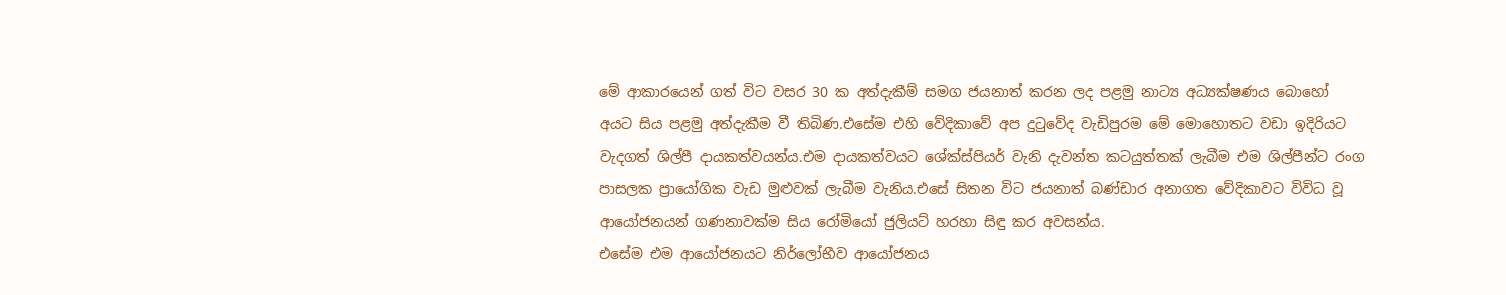මේ ආකාරයෙන් ගත් විට වසර 30 ක අත්දැකීම් සමග ජයනාත් කරන ලද පළමු නාට්‍ය අධ්‍යක්ෂණය බොහෝ අයට සිය පළමු අත්දැකීම වී තිබිණ.එසේම එහි වේදිකාවේ අප දුටුවේද වැඩිපුරම මේ මොහොතට වඩා ඉදිරියට වැදගත් ශිල්පී දායකත්වයන්ය.එම දායකත්වයට ශේක්ස්පියර් වැනි දැවන්ත කටයුත්තක් ලැබීම එම ශිල්පීන්ට රංග පාසලක ප්‍රායෝගික වැඩ මුළුවක් ලැබීම වැනිය.එසේ සිතන විට ජයනාත් බණ්ඩාර අනාගත වේදිකාවට විවිධ වූ ආයෝජනයන් ගණනාවක්ම සිය රෝමියෝ ජුලියට් හරහා සිඳු කර අවසන්ය.
එසේම එම ආයෝජනයට නිර්ලෝභීව ආයෝජනය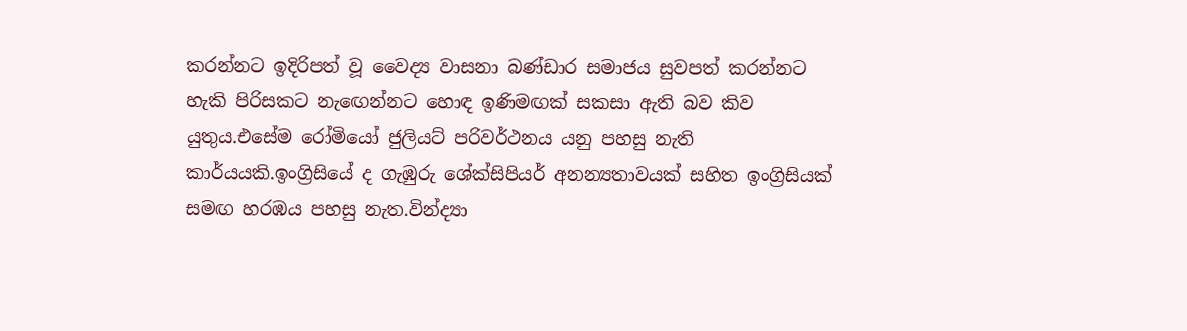කරන්නට ඉදිරිපත් වූ වෛද්‍ය වාසනා බණ්ඩාර සමාජය සුවපත් කරන්නට හැකි පිරිසකට නැඟෙන්නට හොඳ ඉණිමඟක් සකසා ඇති බව කිව යුතුය.එසේම රෝමියෝ ජුලියට් පරිවර්ථනය යනු පහසු නැති කාර්යයකි.ඉංග්‍රිසියේ ද ගැඹුරු ශේක්සිපියර් අනන්‍යතාවයක් සහිත ඉංග්‍රිසියක් සමඟ හරඹය පහසු නැත.වින්ද්‍යා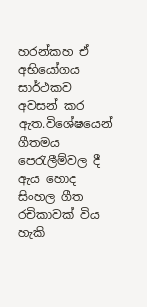හරන්කහ ඒ අභියෝගය සාර්ථකව අවසන් කර ඇත.විශේෂයෙන් ගීතමය පෙරැලීම්වල දී ඇය හොද සිංහල ගීත රචිකාවක් විය හැකි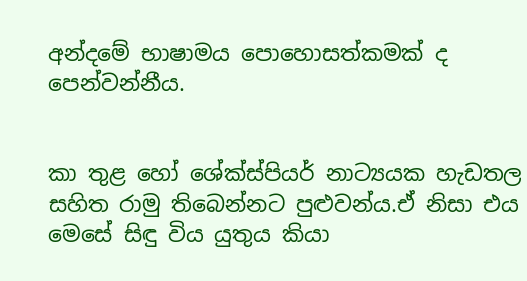අන්දමේ භාෂාමය පොහොසත්කමක් ද පෙන්වන්නීය.


කා තුළ හෝ ශේක්ස්පියර් නාට්‍යයක හැඩතල සහිත රාමු තිබෙන්නට පුළුවන්ය.ඒ නිසා එය මෙසේ සිඳු විය යුතුය කියා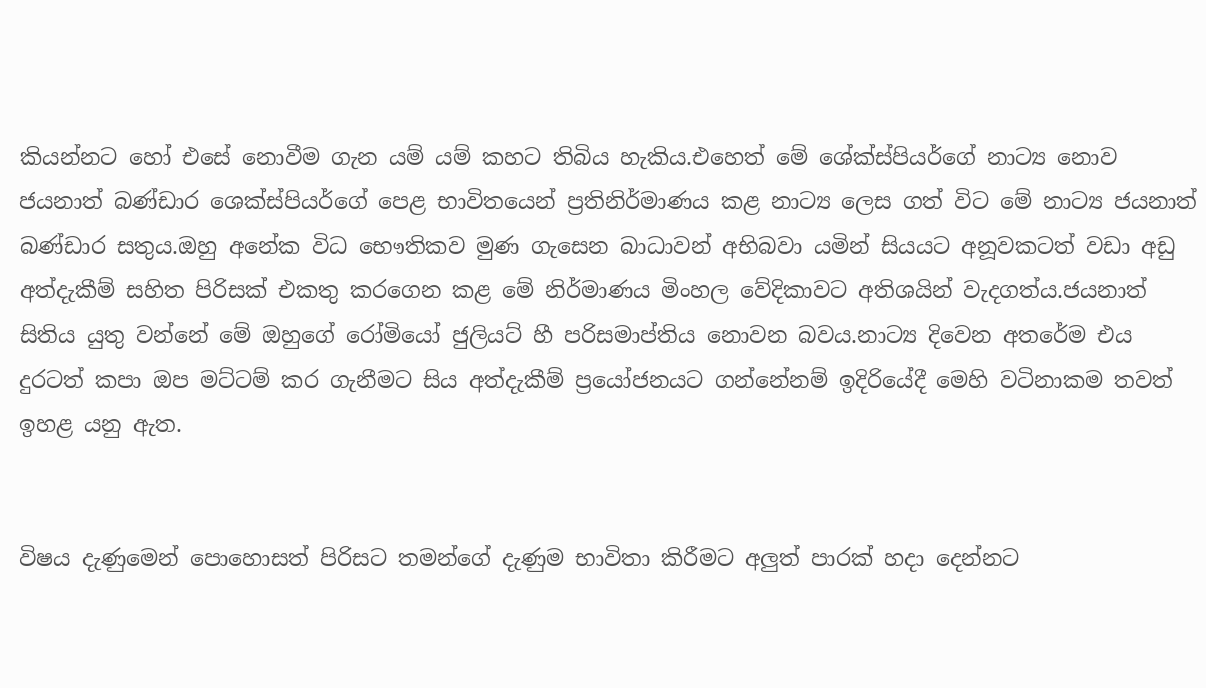කියන්නට හෝ එසේ නොවීම ගැන යම් යම් කහට තිබිය හැකිය.එහෙත් මේ ශේක්ස්පියර්ගේ නාට්‍ය නොව ජයනාත් බණ්ඩාර ශෙක්ස්පියර්ගේ පෙළ භාවිතයෙන් ප්‍රතිනිර්මාණය කළ නාට්‍ය ලෙස ගත් විට මේ නාට්‍ය ජයනාත් බණ්ඩාර සතුය.ඔහු අනේක විධ භෞතිකව මුණ ගැසෙන බාධාවන් අභිබවා යමින් සියයට අනූවකටත් වඩා අඩු අත්දැකීම් සහිත පිරිසක් එකතු කරගෙන කළ මේ නිර්මාණය මිංහල වේදිකාවට අතිශයින් වැදගත්ය.ජයනාත් සිතිය යුතු වන්නේ මේ ඔහුගේ රෝමියෝ ජුලියට් හී පරිසමාප්තිය නොවන බවය.නාට්‍ය දිවෙන අතරේම එය දුරටත් කපා ඔප මට්ටම් කර ගැනීමට සිය අත්දැකීම් ප්‍රයෝජනයට ගන්නේනම් ඉදිරියේදී මෙහි වටිනාකම තවත් ඉහළ යනු ඇත.


විෂය දැණුමෙන් පොහොසත් පිරිසට තමන්ගේ දැණුම භාවිතා කිරීමට අලුත් පාරක් හදා දෙන්නට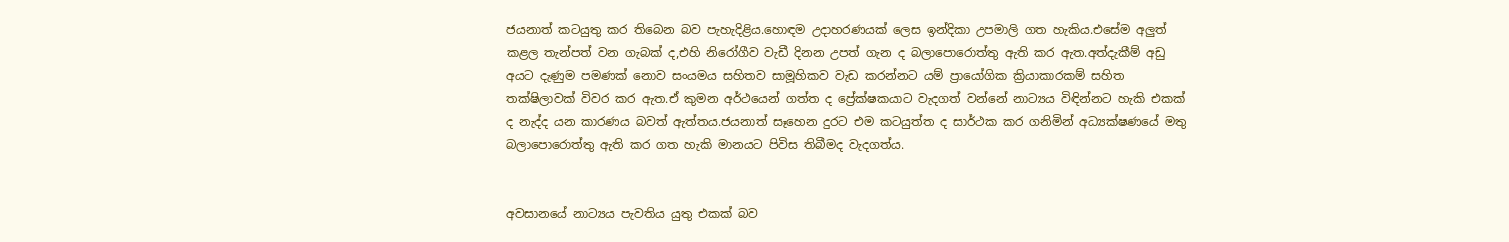ජයනාත් කටයුතු කර තිබෙන බව පැහැදිළිය.හොඳම උදාහරණයක් ලෙස ඉන්දිකා උපමාලි ගත හැකිය.එසේම අලුත් කළල තැන්පත් වන ගැබක් ද,එහි නිරෝගීව වැඩී දිනන උපත් ගැන ද බලාපොරොත්තු ඇති කර ඇත.අත්දැකීම් අඩු අයට දැණුම පමණක් නොව සංයමය සහිතව සාමූහිකව වැඩ කරන්නට යම් ප්‍රායෝගික ක්‍රියාකාරකම් සහිත තක්ෂිලාවක් විවර කර ඇත.ඒ කුමන අර්ථයෙන් ගත්ත ද ප්‍රේක්ෂකයාට වැදගත් වන්නේ නාට්‍යය විඳින්නට හැකි එකක් ද නැද්ද යන කාරණය බවත් ඇත්තය.ජයනාත් සෑහෙන දුරට එම කටයුත්ත ද සාර්ථක කර ගනිමින් අධ්‍යක්ෂණයේ මතු බලාපොරොත්තු ඇති කර ගත හැකි මානයට පිවිස තිබීමද වැදගත්ය.


අවසානයේ නාට්‍යය පැවතිය යුතු එකක් බව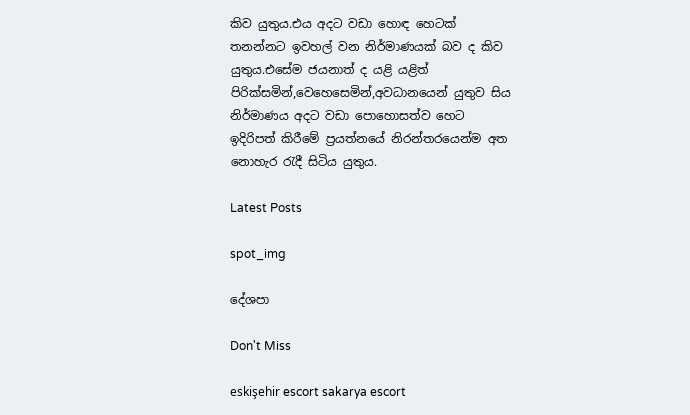කිව යුතුය.එය අදට වඩා හොඳ හෙටක් තනන්නට ඉවහල් වන නිර්මාණයක් බව ද කිව යුතුය.එසේම ජයනාත් ද යළි යළිත් පිරික්සමින්,වෙහෙසෙමින්,අවධානයෙන් යුතුව සිය නිර්මාණය අදට වඩා පොහොසත්ව හෙට ඉදිරිපත් කිරීමේ ප්‍රයත්නයේ නිරන්තරයෙන්ම අත නොහැර රැදී සිටිය යුතුය.

Latest Posts

spot_img

දේශපා

Don't Miss

eskişehir escort sakarya escort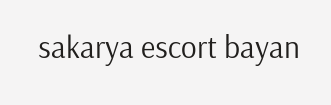sakarya escort bayan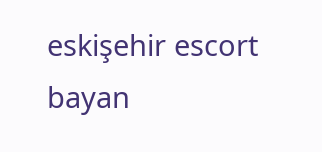eskişehir escort bayan